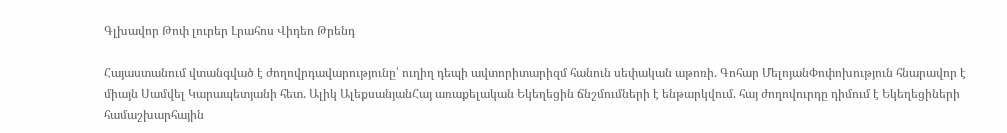Գլխավոր Թոփ լուրեր Լրահոս Վիդեո Թրենդ

Հայաստանում վտանգված է ժողովրդավարությունը՝ ուղիղ դեպի ավտորիտարիզմ հանուն սեփական աթոռի. Գոհար ՄելոյանՓոփոխություն հնարավոր է միայն Սամվել Կարապետյանի հետ. Ալիկ ԱլեքսանյանՀայ առաքելական Եկեղեցին ճնշմումների է ենթարկվում. հայ ժողովուրդը դիմում է Եկեղեցիների համաշխարհային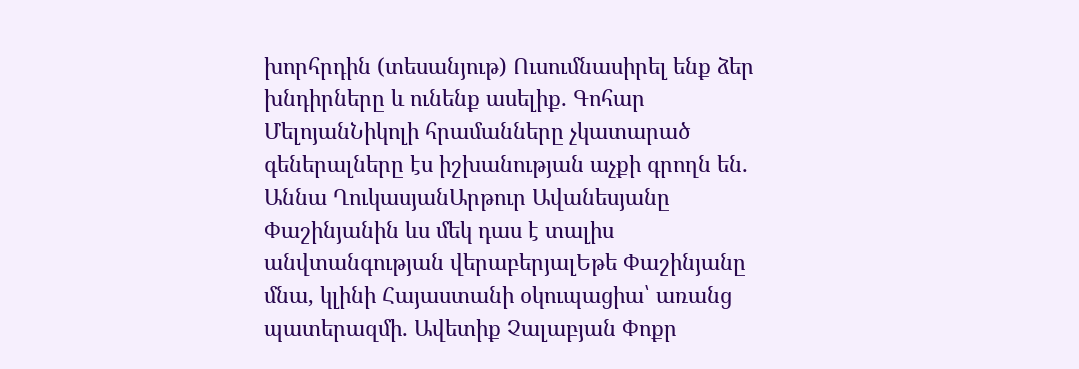խորհրդին (տեսանյութ) Ուսումնասիրել ենք ձեր խնդիրները և ունենք ասելիք․ Գոհար ՄելոյանՆիկոլի հրամանները չկատարած գեներալները էս իշխանության աչքի գրողն են․ Աննա ՂուկասյանԱրթուր Ավանեսյանը Փաշինյանին ևս մեկ դաս է տալիս անվտանգության վերաբերյալԵթե Փաշինյանը մնա, կլինի Հայաստանի օկուպացիա՝ առանց պատերազմի․ Ավետիք Չալաբյան Փոքր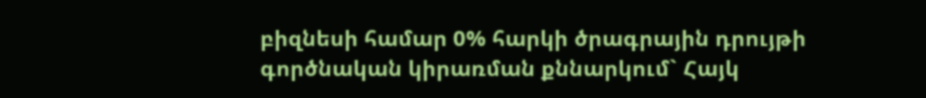բիզնեսի համար 0% հարկի ծրագրային դրույթի գործնական կիրառման քննարկում` Հայկ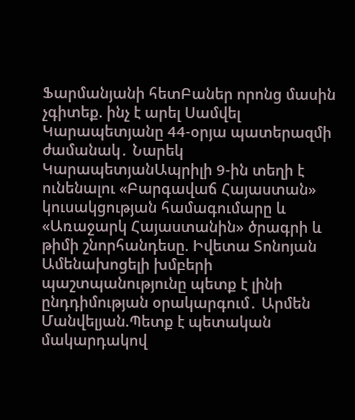Ֆարմանյանի հետԲաներ որոնց մասին չգիտեք. ինչ է արել Սամվել Կարապետյանը 44-օրյա պատերազմի ժամանակ․ Նարեկ ԿարապետյանԱպրիլի 9-ին տեղի է ունենալու «Բարգավաճ Հայաստան» կուսակցության համագումարը և «Առաջարկ Հայաստանին» ծրագրի և թիմի շնորհանդեսը. Իվետա Տոնոյան Ամենախոցելի խմբերի պաշտպանությունը պետք է լինի ընդդիմության օրակարգում․ Արմեն Մանվելյան.Պետք է պետական մակարդակով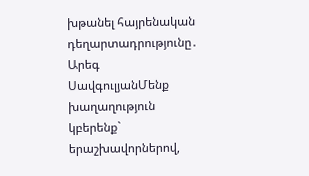խթանել հայրենական դեղարտադրությունը․ Արեգ ՍավգուլյանՄենք խաղաղություն կբերենք` երաշխավորներով,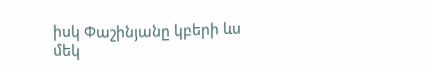իսկ Փաշինյանը կբերի ևս մեկ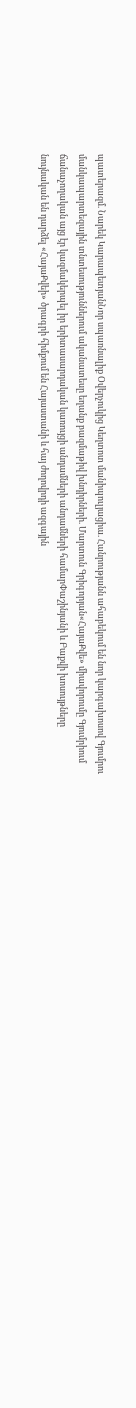պատերազմ. Նարեկ ԿարապետյանՆոր սպառնալիք Օվերչուկից Կեղտոտ մանիպուլյացիա. Հանրությանն ահաբեկում են նոր կարգախոսով Գյումրու մանկապարտեզային տնտեսություններում ականատեսը եղանք բազմաթիվ խնդիրների. Մարտուն Գրիգորյան«ՀայաՔվե» միավորումը Գյումրիում ճանաչողական այց էր կազմակերպել իր երիտասարդական կառույցի անդամների անդամների համարՓաշինյանի և Բաքվի խոսույթները նույնական են դարձել «ՀայաՔվեի» ծրագրի հիմքում են Հայաստանի և հայ ժողովրդի ազգային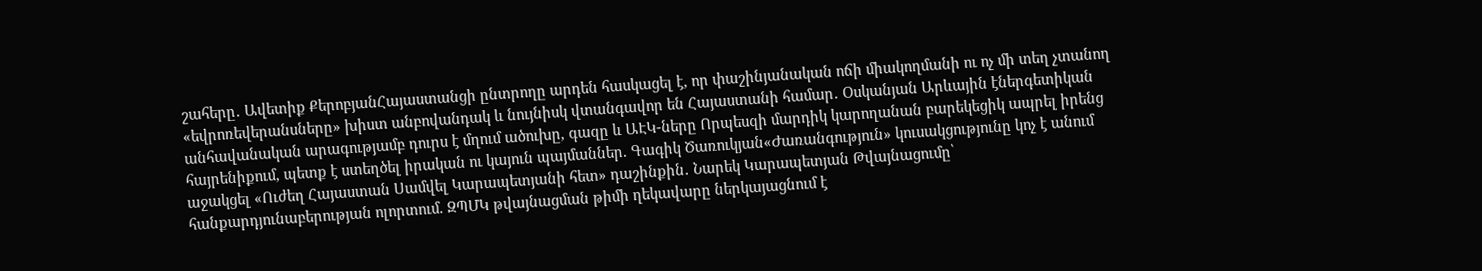շահերը․ Ավետիք ՔերոբյանՀայաստանցի ընտրողը արդեն հասկացել է, որ փաշինյանական ոճի միակողմանի ու ոչ մի տեղ չտանող «եվրոռեվերանսները» խիստ անբովանդակ և նույնիսկ վտանգավոր են Հայաստանի համար․ Օսկանյան Արևային էներգետիկան անհավանական արագությամբ դուրս է մղում ածուխը, գազը և ԱԷԿ-ները Որպեսզի մարդիկ կարողանան բարեկեցիկ ապրել իրենց հայրենիքում, պետք է ստեղծել իրական ու կայուն պայմաններ. Գագիկ Ծառուկյան«Ժառանգություն» կուսակցությունը կոչ է անում աջակցել «Ուժեղ Հայաստան Սամվել Կարապետյանի հետ» դաշինքին․ Նարեկ Կարապետյան Թվայնացումը՝ հանքարդյունաբերության ոլորտում. ԶՊՄԿ թվայնացման թիմի ղեկավարը ներկայացնում է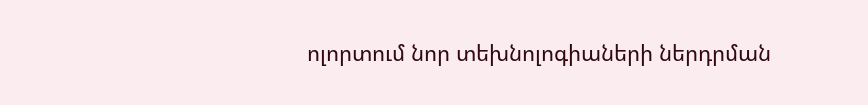ոլորտում նոր տեխնոլոգիաների ներդրման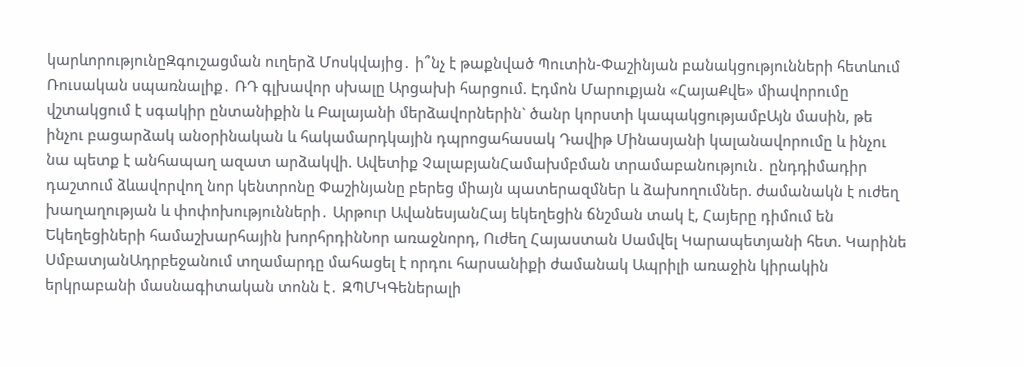կարևորությունըԶգուշացման ուղերձ Մոսկվայից․ ի՞նչ է թաքնված Պուտին-Փաշինյան բանակցությունների հետևում Ռուսական սպառնալիք․ ՌԴ գլխավոր սխալը Արցախի հարցում. Էդմոն Մարուքյան «ՀայաՔվե» միավորումը վշտակցում է սգակիր ընտանիքին և Բալայանի մերձավորներին` ծանր կորստի կապակցությամբԱյն մասին, թե ինչու բացարձակ անօրինական և հակամարդկային դպրոցահասակ Դավիթ Մինասյանի կալանավորումը և ինչու նա պետք է անհապաղ ազատ արձակվի. Ավետիք ՉալաբյանՀամախմբման տրամաբանություն․ ընդդիմադիր դաշտում ձևավորվող նոր կենտրոնը Փաշինյանը բերեց միայն պատերազմներ և ձախողումներ. ժամանակն է ուժեղ խաղաղության և փոփոխությունների․ Արթուր ԱվանեսյանՀայ եկեղեցին ճնշման տակ է, Հայերը դիմում են Եկեղեցիների համաշխարհային խորհրդինՆոր առաջնորդ, Ուժեղ Հայաստան Սամվել Կարապետյանի հետ. Կարինե ՍմբատյանԱդրբեջանում տղամարդը մահացել է որդու հարսանիքի ժամանակ Ապրիլի առաջին կիրակին երկրաբանի մասնագիտական տոնն է․ ԶՊՄԿԳեներալի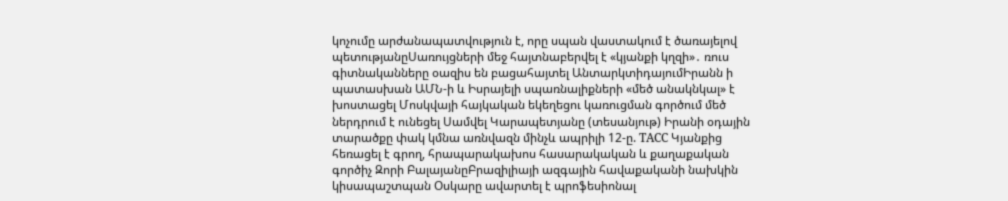կոչումը արժանապատվություն է, որը սպան վաստակում է ծառայելով պետությանըՍառույցների մեջ հայտնաբերվել է «կյանքի կղզի»․ ռուս գիտնականները օազիս են բացահայտել ԱնտարկտիդայումԻրանն ի պատասխան ԱՄՆ-ի և Իսրայելի սպառնալիքների «մեծ անակնկալ» է խոստացել Մոսկվայի հայկական եկեղեցու կառուցման գործում մեծ ներդրում է ունեցել Սամվել Կարապետյանը (տեսանյութ) Իրանի օդային տարածքը փակ կմնա առնվազն մինչև ապրիլի 12-ը. ТАСС Կյանքից հեռացել է գրող, հրապարակախոս հասարակական և քաղաքական գործիչ Զորի ԲալայանըԲրազիլիայի ազգային հավաքականի նախկին կիսապաշտպան Օսկարը ավարտել է պրոֆեսիոնալ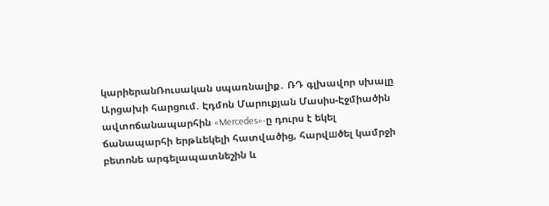կարիերանՌուսական սպառնալիք․ ՌԴ գլխավոր սխալը Արցախի հարցում. Էդմոն Մարուքյան Մասիս-Էջմիածին ավտոճանապարհին «Mercedes»-ը դուրս է եկել ճանապարհի երթևեկելի հատվածից, հարվшծել կամրջի բետոնե արգելապատնեշին և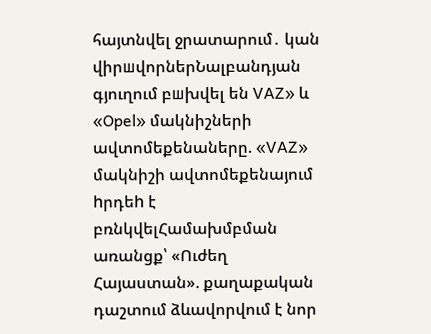հայտնվել ջրատարում․ կան վիրшվորներՆալբանդյան գյուղում բшխվել են VAZ» և «Opel» մակնիշների ավտոմեքենաները. «VAZ» մակնիշի ավտոմեքենայում hրդեh է բռնկվելՀամախմբման առանցք՝ «Ուժեղ Հայաստան». քաղաքական դաշտում ձևավորվում է նոր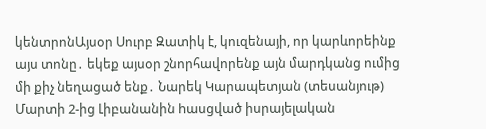կենտրոնԱյսօր Սուրբ Զատիկ է, կուզենայի, որ կարևորեինք այս տոնը․ եկեք այսօր շնորհավորենք այն մարդկանց ումից մի քիչ նեղացած ենք․ Նարեկ Կարապետյան (տեսանյութ) Մարտի 2-ից Լիբանանին hասցված իսրայելական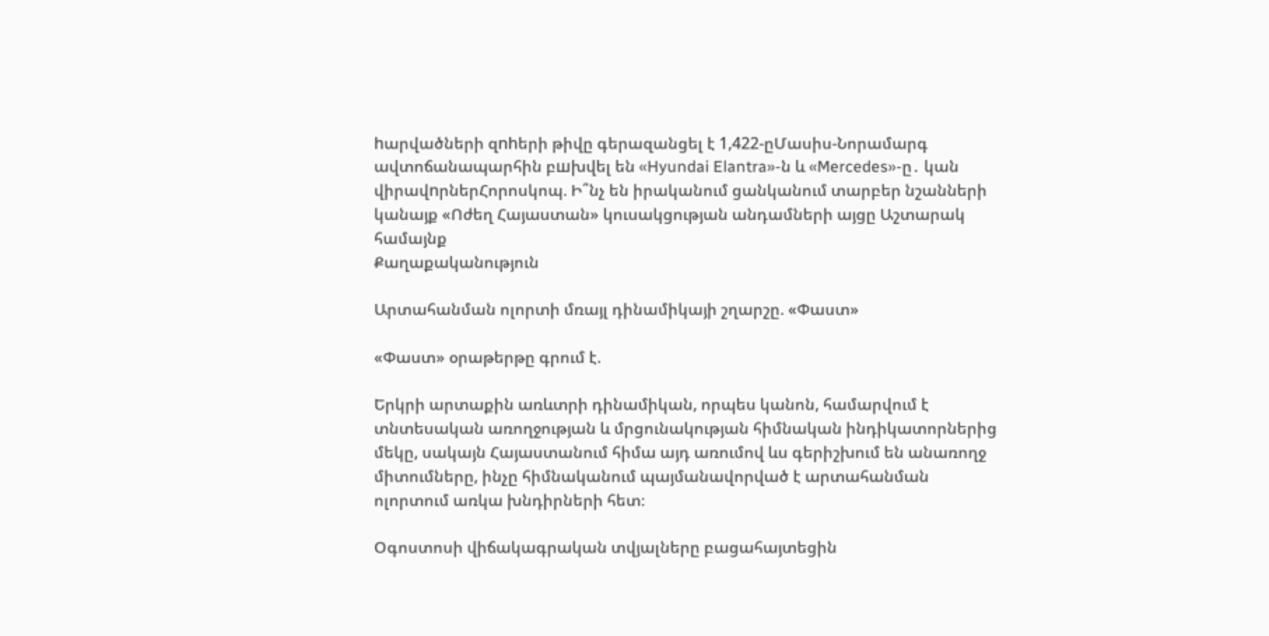hարվածների զnhերի թիվը գերազանցել է 1,422-ըՄասիս-Նորամարգ ավտոճանապարհին բшխվել են «Hyundai Elantra»-ն և «Mercedes»-ը․ կան վիրավnրներՀորոսկոպ. Ի՞նչ են իրականում ցանկանում տարբեր նշանների կանայք «Ոժեղ Հայաստան» կուսակցության անդամների այցը Աշտարակ համայնք
Քաղաքականություն

Արտահանման ոլորտի մռայլ դինամիկայի շղարշը. «Փաստ»

«Փաստ» օրաթերթը գրում է.

Երկրի արտաքին առևտրի դինամիկան, որպես կանոն, համարվում է տնտեսական առողջության և մրցունակության հիմնական ինդիկատորներից մեկը, սակայն Հայաստանում հիմա այդ առումով ևս գերիշխում են անառողջ միտումները, ինչը հիմնականում պայմանավորված է արտահանման ոլորտում առկա խնդիրների հետ։

Օգոստոսի վիճակագրական տվյալները բացահայտեցին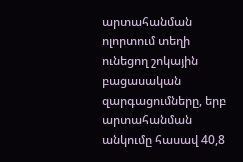արտահանման ոլորտում տեղի ունեցող շոկային բացասական զարգացումները, երբ արտահանման անկումը հասավ 40,8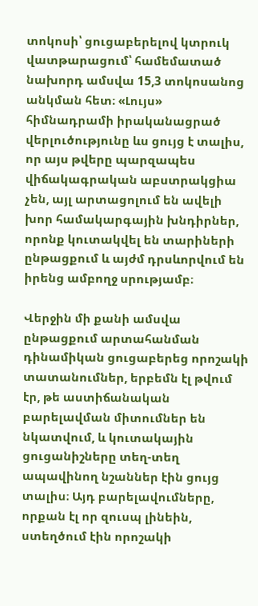տոկոսի՝ ցուցաբերելով կտրուկ վատթարացում՝ համեմատած նախորդ ամսվա 15,3 տոկոսանոց անկման հետ։ «Լույս» հիմնադրամի իրականացրած վերլուծությունը ևս ցույց է տալիս, որ այս թվերը պարզապես վիճակագրական աբստրակցիա չեն, այլ արտացոլում են ավելի խոր համակարգային խնդիրներ, որոնք կուտակվել են տարիների ընթացքում և այժմ դրսևորվում են իրենց ամբողջ սրությամբ։

Վերջին մի քանի ամսվա ընթացքում արտահանման դինամիկան ցուցաբերեց որոշակի տատանումներ, երբեմն էլ թվում էր, թե աստիճանական բարելավման միտումներ են նկատվում, և կուտակային ցուցանիշները տեղ-տեղ ապավինող նշաններ էին ցույց տալիս։ Այդ բարելավումները, որքան էլ որ զուսպ լինեին, ստեղծում էին որոշակի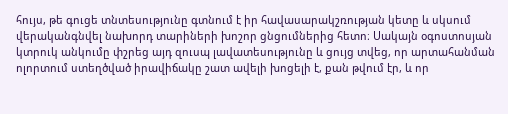հույս, թե գուցե տնտեսությունը գտնում է իր հավասարակշռության կետը և սկսում վերականգնվել նախորդ տարիների խոշոր ցնցումներից հետո։ Սակայն օգոստոսյան կտրուկ անկումը փշրեց այդ զուսպ լավատեսությունը և ցույց տվեց, որ արտահանման ոլորտում ստեղծված իրավիճակը շատ ավելի խոցելի է, քան թվում էր, և որ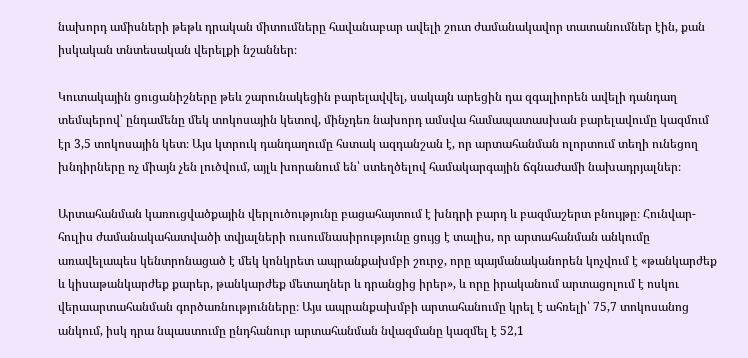նախորդ ամիսների թեթև դրական միտումները հավանաբար ավելի շուտ ժամանակավոր տատանումներ էին, քան իսկական տնտեսական վերելքի նշաններ։

Կուտակային ցուցանիշները թեև շարունակեցին բարելավվել, սակայն արեցին դա զգալիորեն ավելի դանդաղ տեմպերով՝ ընդամենը մեկ տոկոսային կետով, մինչդեռ նախորդ ամսվա համապատասխան բարելավումը կազմում էր 3,5 տոկոսային կետ։ Այս կտրուկ դանդաղումը հստակ ազդանշան է, որ արտահանման ոլորտում տեղի ունեցող խնդիրները ոչ միայն չեն լուծվում, այլև խորանում են՝ ստեղծելով համակարգային ճգնաժամի նախադրյալներ։

Արտահանման կառուցվածքային վերլուծությունը բացահայտում է խնդրի բարդ և բազմաշերտ բնույթը։ Հունվար-հուլիս ժամանակահատվածի տվյալների ուսումնասիրությունը ցույց է տալիս, որ արտահանման անկումը առավելապես կենտրոնացած է մեկ կոնկրետ ապրանքախմբի շուրջ, որը պայմանականորեն կոչվում է «թանկարժեք և կիսաթանկարժեք քարեր, թանկարժեք մետաղներ և դրանցից իրեր», և որը իրականում արտացոլում է ոսկու վերաարտահանման գործառնությունները։ Այս ապրանքախմբի արտահանումը կրել է ահռելի՝ 75,7 տոկոսանոց անկում, իսկ դրա նպաստումը ընդհանուր արտահանման նվազմանը կազմել է 52,1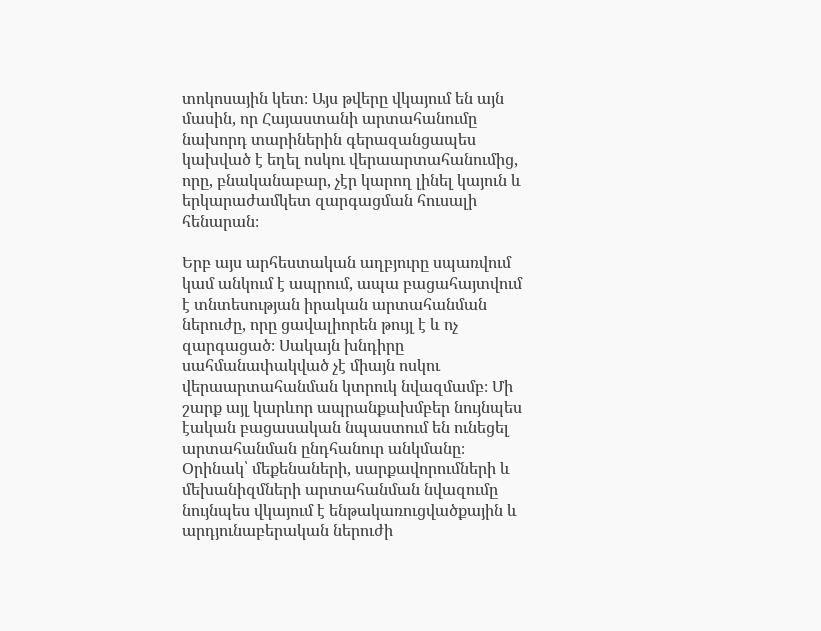տոկոսային կետ։ Այս թվերը վկայում են այն մասին, որ Հայաստանի արտահանումը նախորդ տարիներին գերազանցապես կախված է եղել ոսկու վերաարտահանումից, որը, բնականաբար, չէր կարող լինել կայուն և երկարաժամկետ զարգացման հուսալի հենարան։

Երբ այս արհեստական աղբյուրը սպառվում կամ անկում է ապրում, ապա բացահայտվում է տնտեսության իրական արտահանման ներուժը, որը ցավալիորեն թույլ է և ոչ զարգացած։ Սակայն խնդիրը սահմանափակված չէ միայն ոսկու վերաարտահանման կտրուկ նվազմամբ։ Մի շարք այլ կարևոր ապրանքախմբեր նույնպես էական բացասական նպաստում են ունեցել արտահանման ընդհանուր անկմանը։ Օրինակ՝ մեքենաների, սարքավորումների և մեխանիզմների արտահանման նվազումը նույնպես վկայում է ենթակառուցվածքային և արդյունաբերական ներուժի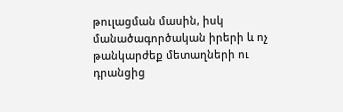թուլացման մասին, իսկ մանածագործական իրերի և ոչ թանկարժեք մետաղների ու դրանցից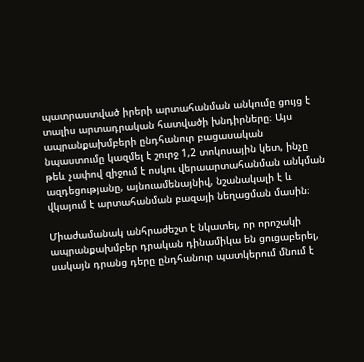պատրաստված իրերի արտահանման անկումը ցույց է տալիս արտադրական հատվածի խնդիրները։ Այս ապրանքախմբերի ընդհանուր բացասական նպաստումը կազմել է շուրջ 1,2 տոկոսային կետ, ինչը թեև չափով զիջում է ոսկու վերաարտահանման անկման ազդեցությանը, այնուամենայնիվ, նշանակալի է և վկայում է արտահանման բազայի նեղացման մասին։

Միաժամանակ անհրաժեշտ է նկատել, որ որոշակի ապրանքախմբեր դրական դինամիկա են ցուցաբերել, սակայն դրանց դերը ընդհանուր պատկերում մնում է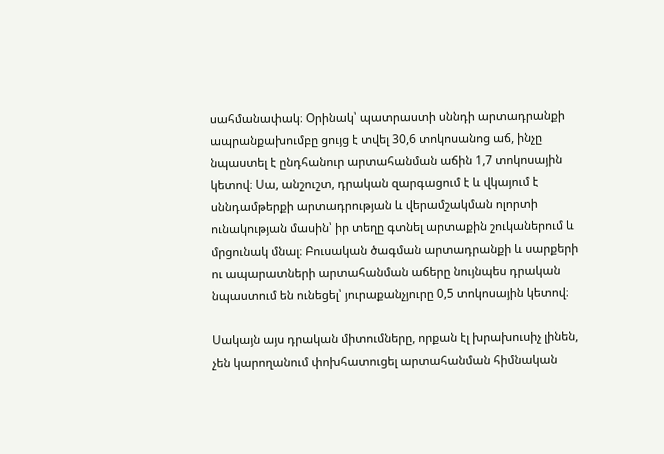սահմանափակ։ Օրինակ՝ պատրաստի սննդի արտադրանքի ապրանքախումբը ցույց է տվել 30,6 տոկոսանոց աճ, ինչը նպաստել է ընդհանուր արտահանման աճին 1,7 տոկոսային կետով։ Սա, անշուշտ, դրական զարգացում է և վկայում է սննդամթերքի արտադրության և վերամշակման ոլորտի ունակության մասին՝ իր տեղը գտնել արտաքին շուկաներում և մրցունակ մնալ։ Բուսական ծագման արտադրանքի և սարքերի ու ապարատների արտահանման աճերը նույնպես դրական նպաստում են ունեցել՝ յուրաքանչյուրը 0,5 տոկոսային կետով։

Սակայն այս դրական միտումները, որքան էլ խրախուսիչ լինեն, չեն կարողանում փոխհատուցել արտահանման հիմնական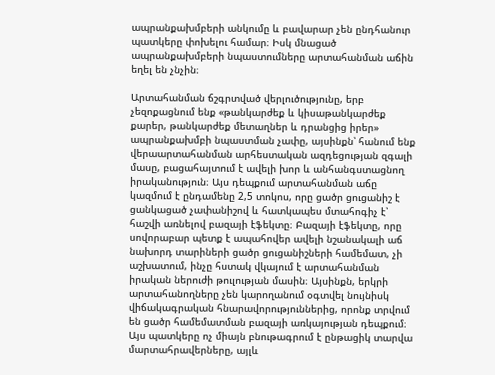ապրանքախմբերի անկումը և բավարար չեն ընդհանուր պատկերը փոխելու համար։ Իսկ մնացած ապրանքախմբերի նպաստումները արտահանման աճին եղել են չնչին։

Արտահանման ճշգրտված վերլուծությունը, երբ չեզոքացնում ենք «թանկարժեք և կիսաթանկարժեք քարեր, թանկարժեք մետաղներ և դրանցից իրեր» ապրանքախմբի նպաստման չափը, այսինքն՝ հանում ենք վերաարտահանման արհեստական ազդեցության զգալի մասը, բացահայտում է ավելի խոր և անհանգստացնող իրականություն։ Այս դեպքում արտահանման աճը կազմում է ընդամենը 2,5 տոկոս, որը ցածր ցուցանիշ է ցանկացած չափանիշով և հատկապես մտահոգիչ է՝ հաշվի առնելով բազայի էֆեկտը։ Բազայի էֆեկտը, որը սովորաբար պետք է ապահովեր ավելի նշանակալի աճ նախորդ տարիների ցածր ցուցանիշների համեմատ, չի աշխատում, ինչը հստակ վկայում է արտահանման իրական ներուժի թուլության մասին։ Այսինքն, երկրի արտահանողները չեն կարողանում օգտվել նույնիսկ վիճակագրական հնարավորություններից, որոնք տրվում են ցածր համեմատման բազայի առկայության դեպքում։ Այս պատկերը ոչ միայն բնութագրում է ընթացիկ տարվա մարտահրավերները, այլև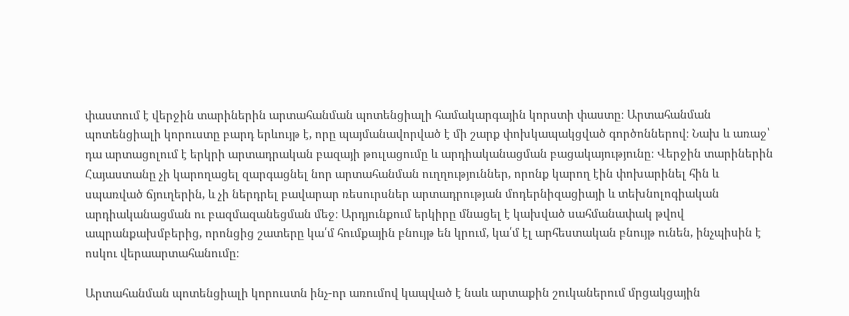փաստում է վերջին տարիներին արտահանման պոտենցիալի համակարգային կորստի փաստը։ Արտահանման պոտենցիալի կորուստը բարդ երևույթ է, որը պայմանավորված է մի շարք փոխկապակցված գործոններով։ Նախ և առաջ՝ դա արտացոլում է երկրի արտադրական բազայի թուլացումը և արդիականացման բացակայությունը։ Վերջին տարիներին Հայաստանը չի կարողացել զարգացնել նոր արտահանման ուղղություններ, որոնք կարող էին փոխարինել հին և սպառված ճյուղերին, և չի ներդրել բավարար ռեսուրսներ արտադրության մոդերնիզացիայի և տեխնոլոգիական արդիականացման ու բազմազանեցման մեջ։ Արդյունքում երկիրը մնացել է կախված սահմանափակ թվով ապրանքախմբերից, որոնցից շատերը կա՛մ հումքային բնույթ են կրում, կա՛մ էլ արհեստական բնույթ ունեն, ինչպիսին է ոսկու վերաարտահանումը։

Արտահանման պոտենցիալի կորուստն ինչ-որ առումով կապված է նաև արտաքին շուկաներում մրցակցային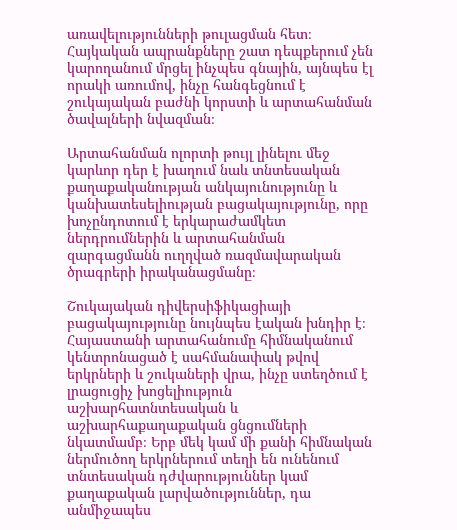առավելությունների թուլացման հետ։ Հայկական ապրանքները շատ դեպքերում չեն կարողանում մրցել ինչպես գնային, այնպես էլ որակի առումով, ինչը հանգեցնում է շուկայական բաժնի կորստի և արտահանման ծավալների նվազման։

Արտահանման ոլորտի թույլ լինելու մեջ կարևոր դեր է խաղում նաև տնտեսական քաղաքականության անկայունությունը և կանխատեսելիության բացակայությունը, որը խոչընդոտում է երկարաժամկետ ներդրումներին և արտահանման զարգացմանն ուղղված ռազմավարական ծրագրերի իրականացմանը։

Շուկայական դիվերսիֆիկացիայի բացակայությունը նույնպես էական խնդիր է։ Հայաստանի արտահանումը հիմնականում կենտրոնացած է սահմանափակ թվով երկրների և շուկաների վրա, ինչը ստեղծում է լրացուցիչ խոցելիություն աշխարհատնտեսական և աշխարհաքաղաքական ցնցումների նկատմամբ։ Երբ մեկ կամ մի քանի հիմնական ներմուծող երկրներում տեղի են ունենում տնտեսական դժվարություններ կամ քաղաքական լարվածություններ, դա անմիջապես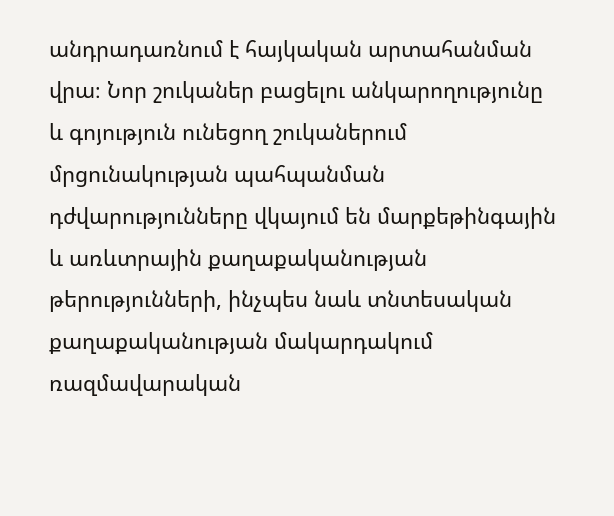անդրադառնում է հայկական արտահանման վրա։ Նոր շուկաներ բացելու անկարողությունը և գոյություն ունեցող շուկաներում մրցունակության պահպանման դժվարությունները վկայում են մարքեթինգային և առևտրային քաղաքականության թերությունների, ինչպես նաև տնտեսական քաղաքականության մակարդակում ռազմավարական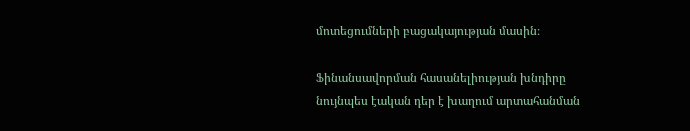մոտեցումների բացակայության մասին։

Ֆինանսավորման հասանելիության խնդիրը նույնպես էական դեր է խաղում արտահանման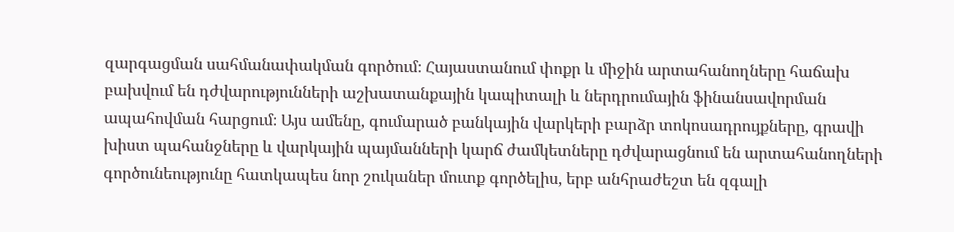զարգացման սահմանափակման գործում։ Հայաստանում փոքր և միջին արտահանողները հաճախ բախվում են դժվարությունների աշխատանքային կապիտալի և ներդրումային ֆինանսավորման ապահովման հարցում։ Այս ամենը, գումարած բանկային վարկերի բարձր տոկոսադրույքները, գրավի խիստ պահանջները և վարկային պայմանների կարճ ժամկետները դժվարացնում են արտահանողների գործունեությունը հատկապես նոր շուկաներ մուտք գործելիս, երբ անհրաժեշտ են զգալի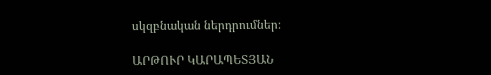սկզբնական ներդրումներ։

ԱՐԹՈՒՐ ԿԱՐԱՊԵՏՅԱՆ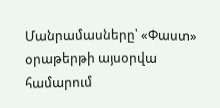Մանրամասները՝ «Փաստ» օրաթերթի այսօրվա համարում